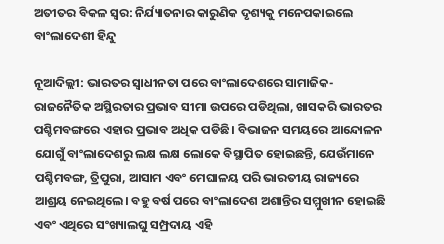ଅତୀତର ବିକଳ ସ୍ୱର: ନିର୍ଯ୍ୟାତନାର କାରୁଣିକ ଦୃଶ୍ୟକୁ ମନେପକାଇଲେ ବାଂଲାଦେଶୀ ହିନ୍ଦୁ

ନୂଆଦିଲ୍ଲୀ: ଭାରତର ସ୍ୱାଧୀନତା ପରେ ବାଂଲାଦେଶରେ ସାମାଜିକ-ରାଜନୈତିକ ଅସ୍ଥିରତାର ପ୍ରଭାବ ସୀମା ଉପରେ ପଡିଥିଲା, ଖାସକରି ଭାରତର ପଶ୍ଚିମବଙ୍ଗରେ ଏହାର ପ୍ରଭାବ ଅଧିକ ପଡିଛି। ବିଭାଜନ ସମୟରେ ଆନ୍ଦୋଳନ ଯୋଗୁଁ ବାଂଲାଦେଶରୁ ଲକ୍ଷ ଲକ୍ଷ ଲୋକେ ବିସ୍ଥାପିତ ହୋଇଛନ୍ତି, ଯେଉଁମାନେ ପଶ୍ଚିମବଙ୍ଗ, ତ୍ରିପୁରା, ଆସାମ ଏବଂ ମେଘାଳୟ ପରି ଭାରତୀୟ ରାଜ୍ୟରେ ଆଶ୍ରୟ ନେଇଥିଲେ। ବହୁ ବର୍ଷ ପରେ ବାଂଲାଦେଶ ଅଶାନ୍ତିର ସମ୍ମୁଖୀନ ହୋଇଛି ଏବଂ ଏଥିରେ ସଂଖ୍ୟାଲଘୁ ସମ୍ପ୍ରଦାୟ ଏହି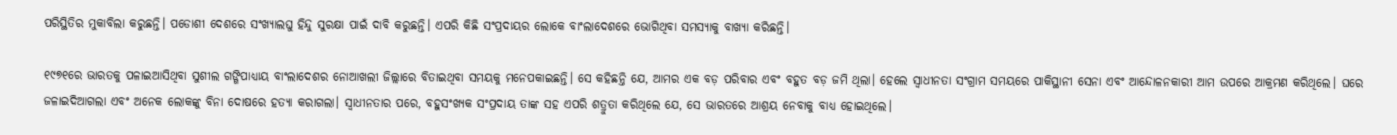ପରିସ୍ଥିତିର ମୁକାବିଲା କରୁଛନ୍ତି। ପଡୋଶୀ ଦେଶରେ ସଂଖ୍ୟାଲଘୁ ହିନ୍ଦୁ ସୁରକ୍ଷା ପାଇଁ ଦାବି କରୁଛନ୍ତି। ଏପରି କିଛି ସଂପ୍ରଦାୟର ଲୋକେ ବାଂଲାଦେଶରେ ଭୋଗିଥିବା ସମସ୍ୟାକୁ ବାଖ୍ୟା କରିଛନ୍ତି।

୧୯୭୧ରେ ଭାରତକୁ ପଳାଇଆସିଥିବା ସୁଶୀଲ ଗଙ୍ଗିପାଧ୍ୟାୟ ବାଂଲାଦେଶର ନୋଆଖଲୀ ଜିଲ୍ଲାରେ ବିତାଇଥିବା ସମୟକୁ ମନେପକାଇଛନ୍ତି। ସେ କହିଛନ୍ତି ଯେ, ଆମର ଏକ ବଡ଼ ପରିବାର ଏବଂ ବହୁତ ବଡ଼ ଜମି ଥିଲା। ହେଲେ ସ୍ୱାଧୀନତା ସଂଗ୍ରାମ ସମୟରେ ପାକିସ୍ଥାନୀ ସେନା ଏବଂ ଆନ୍ଦୋଳନକାରୀ ଆମ ଉପରେ ଆକ୍ରମଣ କରିଥିଲେ। ଘରେ ଜଳାଇଦିଆଗଲା ଏବଂ ଅନେକ ଲୋକଙ୍କୁ ବିନା ଦୋଷରେ ହତ୍ୟା କରାଗଲା। ସ୍ୱାଧୀନତାର ପରେ, ବହୁସଂଖ୍ୟକ ସଂପ୍ରଦାୟ ତାଙ୍କ ସହ ଏପରି ଶତ୍ରୁତା କରିଥିଲେ ଯେ, ସେ ଭାରତରେ ଆଶ୍ରୟ ନେବାକୁ ବାଧ୍ୟ ହୋଇଥିଲେ।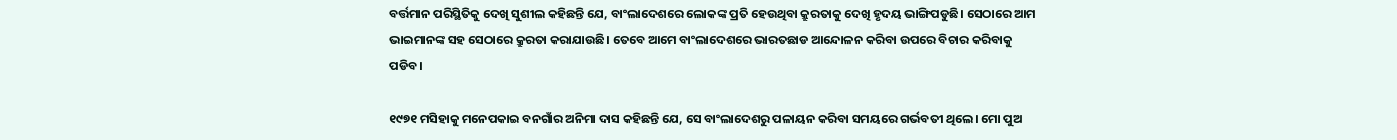ବର୍ତ୍ତମାନ ପରିସ୍ଥିତିକୁ ଦେଖି ସୁଶୀଲ କହିଛନ୍ତି ଯେ, ବାଂଲାଦେଶରେ ଲୋକଙ୍କ ପ୍ରତି ହେଉଥିବା କ୍ରୁରତାକୁ ଦେଖି ହୃଦୟ ଭାଙ୍ଗିପଡୁଛି। ସେଠାରେ ଆମ ଭାଇମାନଙ୍କ ସହ ସେଠାରେ କ୍ରୁରତା କରାଯାଉଛି। ତେବେ ଆମେ ବାଂଲାଦେଶରେ ଭାରତଛାଡ ଆନ୍ଦୋଳନ କରିବା ଉପରେ ବିଚାର କରିବାକୁ ପଡିବ।

୧୯୭୧ ମସିହାକୁ ମନେପକାଇ ବନଗାଁର ଅନିମା ଦାସ କହିଛନ୍ତି ଯେ, ସେ ବାଂଲାଦେଶରୁ ପଳାୟନ କରିବା ସମୟରେ ଗର୍ଭବତୀ ଥିଲେ। ମୋ ପୁଅ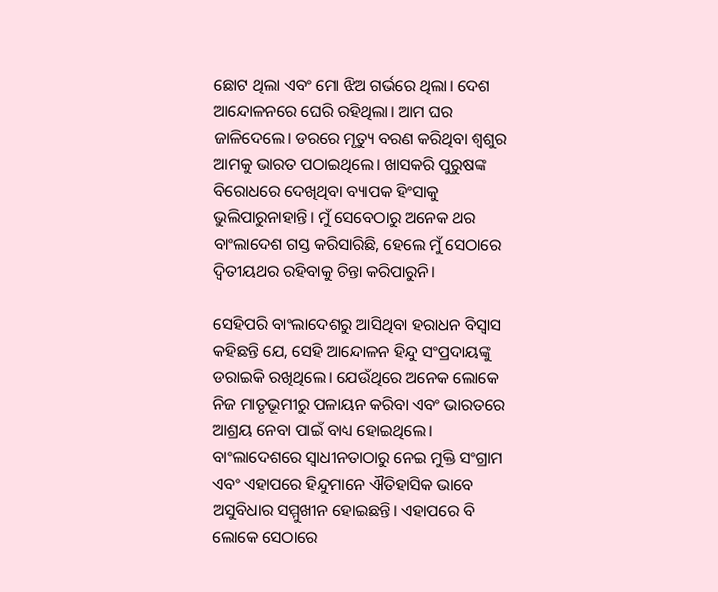ଛୋଟ ଥିଲା ଏବଂ ମୋ ଝିଅ ଗର୍ଭରେ ଥିଲା। ଦେଶ ଆନ୍ଦୋଳନରେ ଘେରି ରହିଥିଲା। ଆମ ଘର ଜାଳିଦେଲେ। ଡରରେ ମୃତ୍ୟୁ ବରଣ କରିଥିବା ଶ୍ୱଶୁର ଆମକୁ ଭାରତ ପଠାଇଥିଲେ। ଖାସକରି ପୁରୁଷଙ୍କ ବିରୋଧରେ ଦେଖିଥିବା ବ୍ୟାପକ ହିଂସାକୁ ଭୁଲିପାରୁନାହାନ୍ତି। ମୁଁ ସେବେଠାରୁ ଅନେକ ଥର ବାଂଲାଦେଶ ଗସ୍ତ କରିସାରିଛି, ହେଲେ ମୁଁ ସେଠାରେ ଦ୍ୱିତୀୟଥର ରହିବାକୁ ଚିନ୍ତା କରିପାରୁନି।

ସେହିପରି ବାଂଲାଦେଶରୁ ଆସିଥିବା ହରାଧନ ବିସ୍ୱାସ କହିଛନ୍ତି ଯେ, ସେହି ଆନ୍ଦୋଳନ ହିନ୍ଦୁ ସଂପ୍ରଦାୟଙ୍କୁ ଡରାଇକି ରଖିଥିଲେ। ଯେଉଁଥିରେ ଅନେକ ଲୋକେ ନିଜ ମାତୃଭୂମୀରୁ ପଳାୟନ କରିବା ଏବଂ ଭାରତରେ ଆଶ୍ରୟ ନେବା ପାଇଁ ବାଧ୍ୟ ହୋଇଥିଲେ। ବାଂଲାଦେଶରେ ସ୍ୱାଧୀନତାଠାରୁ ନେଇ ମୁକ୍ତି ସଂଗ୍ରାମ ଏବଂ ଏହାପରେ ହିନ୍ଦୁମାନେ ଐତିହାସିକ ଭାବେ ଅସୁବିଧାର ସମ୍ମୁଖୀନ ହୋଇଛନ୍ତି। ଏହାପରେ ବି ଲୋକେ ସେଠାରେ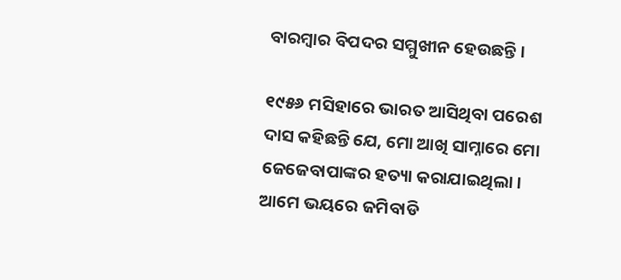ବାରମ୍ବାର ବିପଦର ସମ୍ମୁଖୀନ ହେଉଛନ୍ତି।

୧୯୫୬ ମସିହାରେ ଭାରତ ଆସିଥିବା ପରେଶ ଦାସ କହିଛନ୍ତି ଯେ, ମୋ ଆଖି ସାମ୍ନାରେ ମୋ ଜେଜେବାପାଙ୍କର ହତ୍ୟା କରାଯାଇଥିଲା। ଆମେ ଭୟରେ ଜମିବାଡି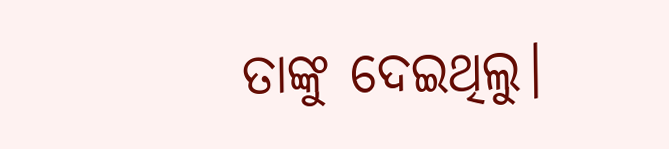ତାଙ୍କୁ ଦେଇଥିଲୁ।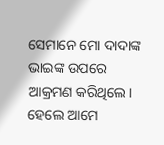ସେମାନେ ମୋ ଦାଦାଙ୍କ ଭାଇଙ୍କ ଉପରେ ଆକ୍ରମଣ କରିଥିଲେ। ହେଲେ ଆମେ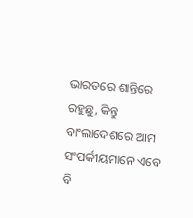ଭାରତରେ ଶାନ୍ତିରେ ରହୁଛୁ, କିନ୍ତୁ ବାଂଲାଦେଶରେ ଆମ ସଂପର୍କୀୟମାନେ ଏବେ ବି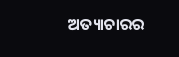ଅତ୍ୟାଚାରର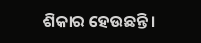ଶିକାର ହେଉଛନ୍ତି।